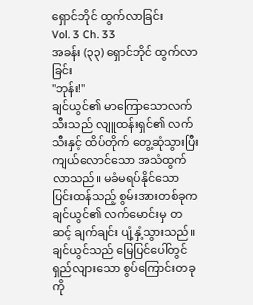ရှောင်ဘိုင် ထွက်လာခြင်း
Vol. 3 Ch. 33
အခန်း (၃၃) ရှောင်ဘိုင် ထွက်လာခြင်း
"ဘုန်း!"
ချင်ယွင်၏ မာကြောသောလက်သီးသည် လျူထန်းရှင်၏ လက်သီးနှင့် ထိပ်တိုက် တွေ့ဆုံသွားပြီးကျယ်လောင်သော အသံထွက်လာသည်။ မခံမရပ်နိုင်သော ပြင်းထန်သည့် စွမ်းအားတစ်ခုက ချင်ယွင်၏ လက်မောင်းမှ တဆင့် ချက်ချင်း ပျံ့နှံ့သွားသည်။
ချင်ယွင်သည် မြေပြင်ပေါ်တွင် ရှည်လျားသော စွပ်ကြောင်းတခုကို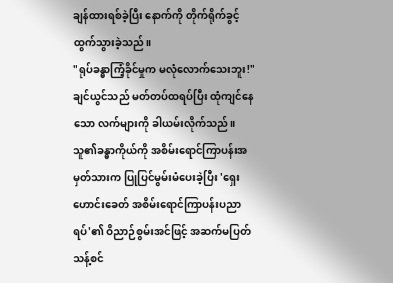ချန်ထားရစ်ခဲ့ပြီး နောက်ကို တိုက်ရိုက်ခွင့်ထွက်သွားခဲ့သည်။
"ရုပ်ခန္ဓာကြံ့ခိုင်မှုက မလုံလောက်သေးဘူး!"
ချင်ယွင်သည် မတ်တပ်ထရပ်ပြီး ထုံကျင်နေသော လက်များကို ခါယမ်းလိုက်သည်။
သူ၏ခန္ဓာကိုယ်ကို အစိမ်းရောင်ကြာပန်းအမှတ်သားက ပြုပြင်မွမ်းမံပေးခဲ့ပြီး 'ရှေးဟောင်းခေတ် အစိမ်းရောင်ကြာပန်းပညာရပ်'၏ ဝိညာဉ်စွမ်းအင်ဖြင့် အဆက်မပြတ် သန့်စင်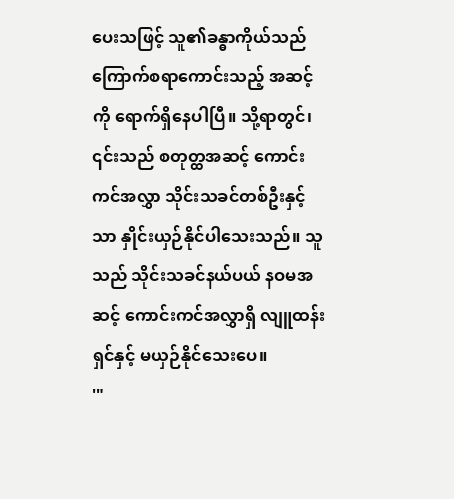ပေးသဖြင့် သူ၏ခန္ဓာကိုယ်သည် ကြောက်စရာကောင်းသည့် အဆင့်ကို ရောက်ရှိနေပါပြီ။ သို့ရာတွင်၊ ၎င်းသည် စတုတ္ထအဆင့် ကောင်းကင်အလွှာ သိုင်းသခင်တစ်ဦးနှင့်သာ နှိုင်းယှဉ်နိုင်ပါသေးသည်။ သူသည် သိုင်းသခင်နယ်ပယ် နဝမအဆင့် ကောင်းကင်အလွှာရှိ လျူထန်းရှင်နှင့် မယှဉ်နိုင်သေးပေ။
'"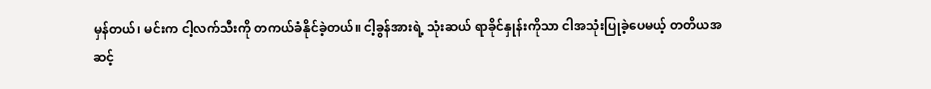မှန်တယ်၊ မင်းက ငါ့လက်သီးကို တကယ်ခံနိုင်ခဲ့တယ်။ ငါ့ခွန်အားရဲ့ သုံးဆယ် ရာခိုင်နှုန်းကိုသာ ငါအသုံးပြုခဲ့ပေမယ့် တတိယအဆင့်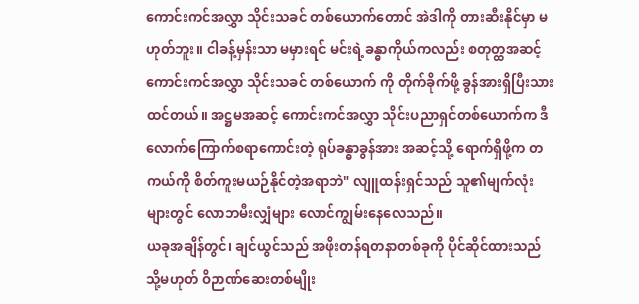ကောင်းကင်အလွှာ သိုင်းသခင် တစ်ယောက်တောင် အဲဒါကို တားဆီးနိုင်မှာ မဟုတ်ဘူး။ ငါခန့်မှန်းသာ မမှားရင် မင်းရဲ့ခန္ဓာကိုယ်ကလည်း စတုတ္ထအဆင့် ကောင်းကင်အလွှာ သိုင်းသခင် တစ်ယောက် ကို တိုက်ခိုက်ဖို့ ခွန်အားရှိပြီးသား ထင်တယ်။ အဋ္ဌမအဆင့် ကောင်းကင်အလွှာ သိုင်းပညာရှင်တစ်ယောက်က ဒီလောက်ကြောက်စရာကောင်းတဲ့ ရုပ်ခန္ဓာခွန်အား အဆင့်သို့ ရောက်ရှိဖို့က တကယ်ကို စိတ်ကူးမယဉ်နိုင်တဲ့အရာဘဲ" လျူထန်းရှင်သည် သူ၏မျက်လုံး များတွင် လောဘမီးလျှံများ လောင်ကျွမ်းနေလေသည်။
ယခုအချိန်တွင်၊ ချင်ယွင်သည် အဖိုးတန်ရတနာတစ်ခုကို ပိုင်ဆိုင်ထားသည် သို့မဟုတ် ဝိဉာဏ်ဆေးတစ်မျိုး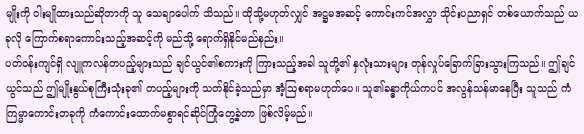မျိုးကို ဝါးမျိုထားသည်ဆိုတာကို သူ သေချာပေါက် သိသည်။ ထိုသို့မဟုတ်လျှင် အဋ္ဌမအဆင့် ကောင်းကင်အလွှာ သိုင်းပညာရှင် တစ်ယောက်သည် ယခုလို ကြောက်စရာကောင်းသည့်အဆင့်ကို မည်သို့ ရောက်ရှိနိုင်မည်နည်း။
ပတ်ဝန်းကျင်ရှိ လျူကလန်တပည့်များသည် ချင်ယွင်၏စကားကို ကြားသည့်အခါ သူတို့၏ နှလုံးသားများ တုန်လှုပ်ခြောက်ခြားသွားကြသည်။ ဤချင်ယွင်သည် ဤမျိုးနွယ်စုကြီးသုံးခု၏ တပည့်များကို သတ်နိုင်ခဲ့သည်မှာ အံ့သြစရာမဟုတ်ပေ။ သူ၏ခန္ဓာကိုယ်ကပင် အလွန်သန်မာနေပြီး သူသည် ကံကြမ္မာကောင်းတခုကို ကံကောင်းထောက်မစွာရင်ဆိုင်ကြုံတွေ့ခဲ့တာ ဖြစ်လိမ့်မည်။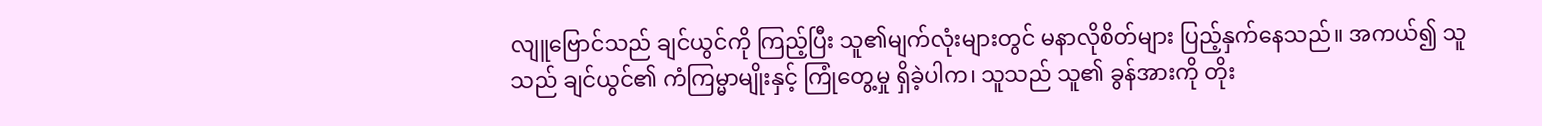လျူဗြောင်သည် ချင်ယွင်ကို ကြည့်ပြီး သူ၏မျက်လုံးများတွင် မနာလိုစိတ်များ ပြည့်နှက်နေသည်။ အကယ်၍ သူသည် ချင်ယွင်၏ ကံကြမ္မာမျိုးနှင့် ကြုံတွေ့မှု ရှိခဲ့ပါက၊ သူသည် သူ၏ ခွန်အားကို တိုး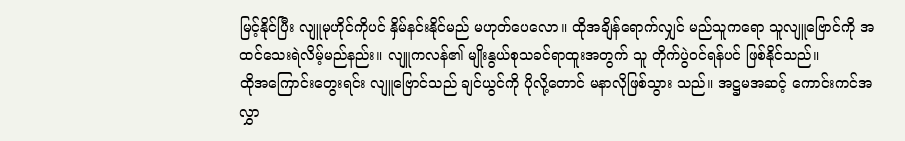မြင့်နိုင်ပြီး လျူမုဟိုင်ကိုပင် နှိမ်နင်းနိုင်မည် မဟုတ်ပေလော။ ထိုအချိန်ရောက်လျှင် မည်သူကရော သူလျူဗြောင်ကို အထင်သေးရဲလိမ့်မည်နည်း။ လျူကလန်၏ မျိုးနွယ်စုသခင်ရာထူးအတွက် သူ တိုက်ပွဲဝင်ရန်ပင် ဖြစ်နိုင်သည်။
ထိုအကြောင်းတွေးရင်း လျူဗြောင်သည် ချင်ယွင်ကို ပိုလို့တောင် မနာလိုဖြစ်သွား သည်။ အဋ္ဌမအဆင့် ကောင်းကင်အလွှာ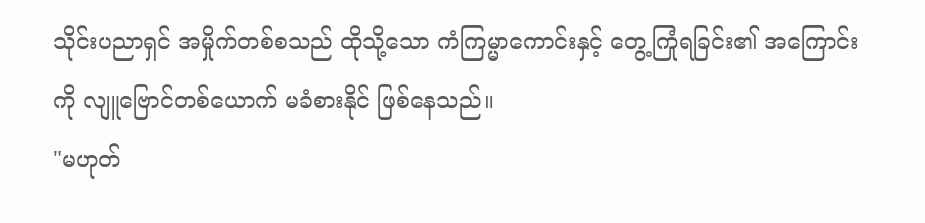သိုင်းပညာရှင် အမှိုက်တစ်စသည် ထိုသို့သော ကံကြမ္မာကောင်းနှင့် တွေ့ကြုံရခြင်း၏ အကြောင်းကို လျူဗြောင်တစ်ယောက် မခံစားနိုင် ဖြစ်နေသည်။
"မဟုတ်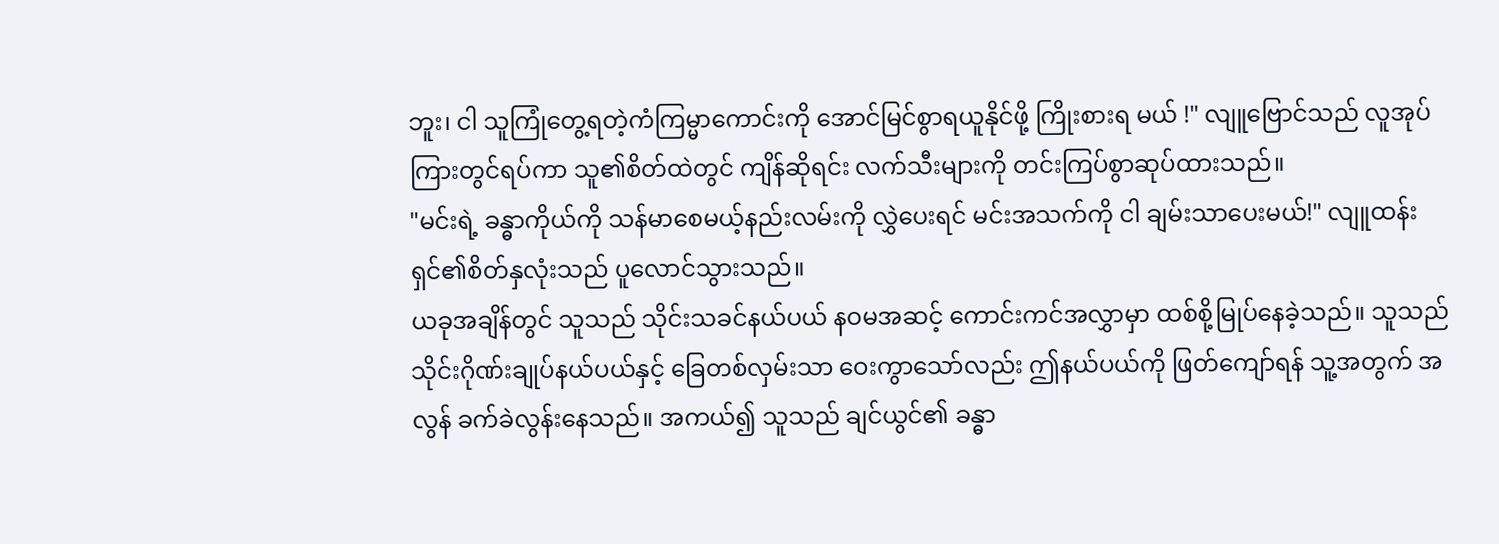ဘူး၊ ငါ သူကြုံတွေ့ရတဲ့ကံကြမ္မာကောင်းကို အောင်မြင်စွာရယူနိုင်ဖို့ ကြိုးစားရ မယ် !" လျူဗြောင်သည် လူအုပ်ကြားတွင်ရပ်ကာ သူ၏စိတ်ထဲတွင် ကျိန်ဆိုရင်း လက်သီးများကို တင်းကြပ်စွာဆုပ်ထားသည်။
"မင်းရဲ့ ခန္ဓာကိုယ်ကို သန်မာစေမယ့်နည်းလမ်းကို လွှဲပေးရင် မင်းအသက်ကို ငါ ချမ်းသာပေးမယ်!" လျူထန်းရှင်၏စိတ်နှလုံးသည် ပူလောင်သွားသည်။
ယခုအချိန်တွင် သူသည် သိုင်းသခင်နယ်ပယ် နဝမအဆင့် ကောင်းကင်အလွှာမှာ ထစ်စို့မြုပ်နေခဲ့သည်။ သူသည် သိုင်းဂိုဏ်းချုပ်နယ်ပယ်နှင့် ခြေတစ်လှမ်းသာ ဝေးကွာသော်လည်း ဤနယ်ပယ်ကို ဖြတ်ကျော်ရန် သူ့အတွက် အလွန် ခက်ခဲလွန်းနေသည်။ အကယ်၍ သူသည် ချင်ယွင်၏ ခန္ဓာ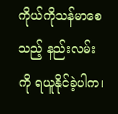ကိုယ်ကိုသန်မာစေသည့် နည်းလမ်းကို ရယူနိုင်ခဲ့ပါက၊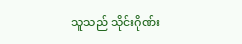သူသည် သိုင်းဂိုဏ်း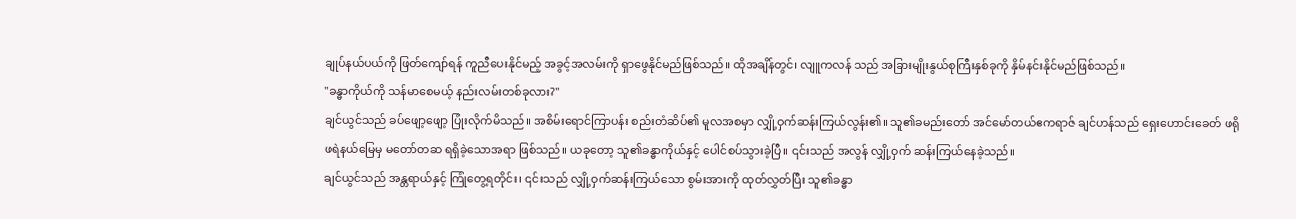ချုပ်နယ်ပယ်ကို ဖြတ်ကျော်ရန် ကူညီပေးနိုင်မည့် အခွင့်အလမ်းကို ရှာဖွေနိုင်မည်ဖြစ်သည်။ ထိုအချိန်တွင်၊ လျူကလန် သည် အခြားမျိုးနွယ်စုကြီးနှစ်ခုကို နှိမ်နင်းနိုင်မည်ဖြစ်သည်။
"ခန္ဓာကိုယ်ကို သန်မာစေမယ့် နည်းလမ်းတစ်ခုလား?"
ချင်ယွင်သည် ခပ်ဖျော့ဖျော့ ပြုံးလိုက်မိသည်။ အစိမ်းရောင်ကြာပန်း စည်းတံဆိပ်၏ မူလအစမှာ လျှို့ဝှက်ဆန်းကြယ်လွန်း၏။ သူ၏ခမည်းတော် အင်မော်တယ်ဧကရာဇ် ချင်ဟန်သည် ရှေးဟောင်းခေတ် ဖရိုဖရဲနယ်မြေမှ မတော်တဆ ရရှိခဲ့သောအရာ ဖြစ်သည်။ ယခုတော့ သူ၏ခန္ဓာကိုယ်နှင့် ပေါင်စပ်သွားခဲ့ပြီ။ ၎င်းသည် အလွန် လျှို့ဝှက် ဆန်းကြယ်နေခဲ့သည်။
ချင်ယွင်သည် အန္တရာယ်နှင့် ကြုံတွေ့ရတိုင်း၊ ၎င်းသည် လျှို့ဝှက်ဆန်းကြယ်သော စွမ်းအားကို ထုတ်လွှတ်ပြီး သူ၏ခန္ဓာ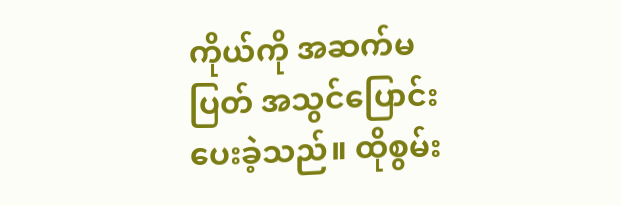ကိုယ်ကို အဆက်မပြတ် အသွင်ပြောင်းပေးခဲ့သည်။ ထိုစွမ်း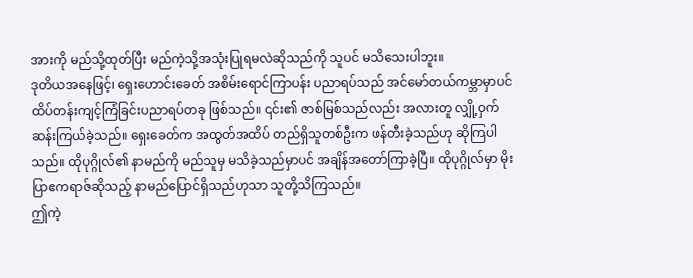အားကို မည်သို့ထုတ်ပြီး မည်ကဲ့သို့အသုံးပြုရမလဲဆိုသည်ကို သူပင် မသိသေးပါဘူး။
ဒုတိယအနေဖြင့်၊ ရှေးဟောင်းခေတ် အစိမ်းရောင်ကြာပန်း ပညာရပ်သည် အင်မော်တယ်ကမ္ဘာမှာပင် ထိပ်တန်းကျင့်ကြံခြင်းပညာရပ်တခု ဖြစ်သည်။ ၎င်း၏ ဇာစ်မြစ်သည်လည်း အလားတူ လျှို့ဝှက်ဆန်းကြယ်ခဲ့သည်။ ရှေးခေတ်က အထွတ်အထိပ် တည်ရှိသူတစ်ဦးက ဖန်တီးခဲ့သည်ဟု ဆိုကြပါသည်။ ထိုပုဂ္ဂိုလ်၏ နာမည်ကို မည်သူမှ မသိခဲ့သည်မှာပင် အချိန်အတော်ကြာခဲ့ပြီ။ ထိုပုဂ္ဂိုလ်မှာ မိုးပြာဧကရာဇ်ဆိုသည့် နာမည်ပြောင်ရှိသည်ဟုသာ သူတို့သိကြသည်။
ဤကဲ့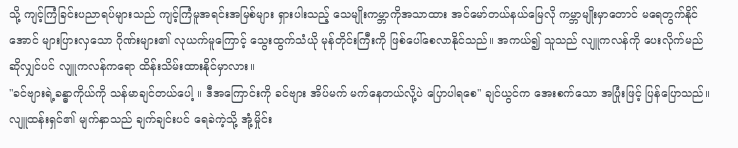သို့ ကျင့်ကြံခြင်းပညာရပ်များသည် ကျင့်ကြံမူအရင်းအမြစ်များ ရှားပါးသည့် သေမျိုးကမ္ဘာကိုအသာထား အင်မော်တယ်နယ်မြေလို ကမ္ဘာမျိုးမှာတောင် မရေတွက်နိုင်အောင် များပြားလှသော ဂိုဏ်းများ၏ လုယက်မူကြောင့် သွေးထွက်သံယို မုန်တိုင်းကြီးကို ဖြစ်ပေါ်စေလာနိုင်သည်။ အကယ်၍ သူသည် လျူကလန်ကို ပေးလိုက်မည်ဆိုလျှင်ပင် လျူကလန်ကရော ထိန်းသိမ်းထားနိုင်မှာလား။
"ခင်ဗျားရဲ့ခန္ဓာကိုယ်ကို သန်မာချင်တယ်ပေါ့ ။ ဒီအကြောင်းကို ခင်ဗျား အိပ်မက် မက်နေတယ်လို့ပဲ ပြောပါရစေ" ချင်ယွင်က အေးစက်သော အပြုံးဖြင့် ပြန်ပြောသည်။
လျူထန်းရှင်၏ မျက်နှာသည် ချက်ချင်းပင် ရေခဲကဲ့သို့ အုံ့မှိုင်း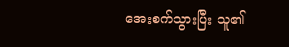အေးစက်သွားပြီး သူ၏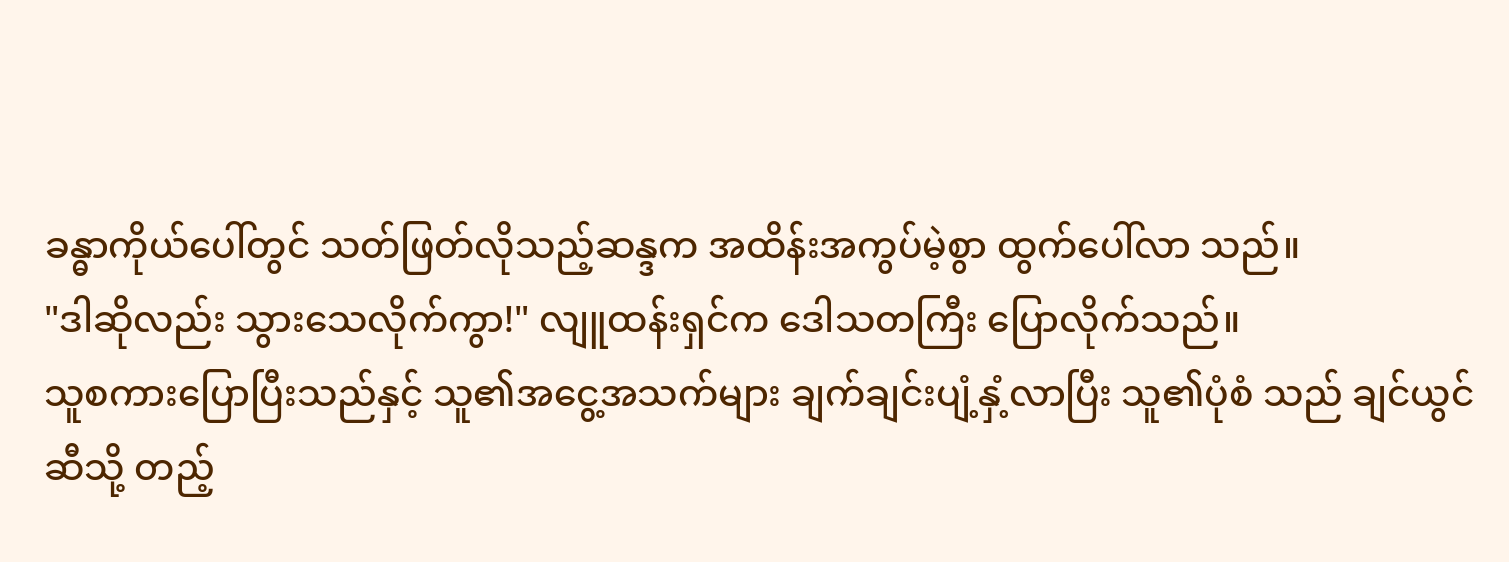ခန္ဓာကိုယ်ပေါ်တွင် သတ်ဖြတ်လိုသည့်ဆန္ဒက အထိန်းအကွပ်မဲ့စွာ ထွက်ပေါ်လာ သည်။
"ဒါဆိုလည်း သွားသေလိုက်ကွာ!" လျူထန်းရှင်က ဒေါသတကြီး ပြောလိုက်သည်။
သူစကားပြောပြီးသည်နှင့် သူ၏အငွေ့အသက်များ ချက်ချင်းပျံ့နှံ့လာပြီး သူ၏ပုံစံ သည် ချင်ယွင်ဆီသို့ တည့်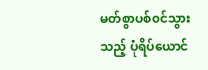မတ်စွာပစ်၀င်သွားသည့် ပုံရိပ်ယောင်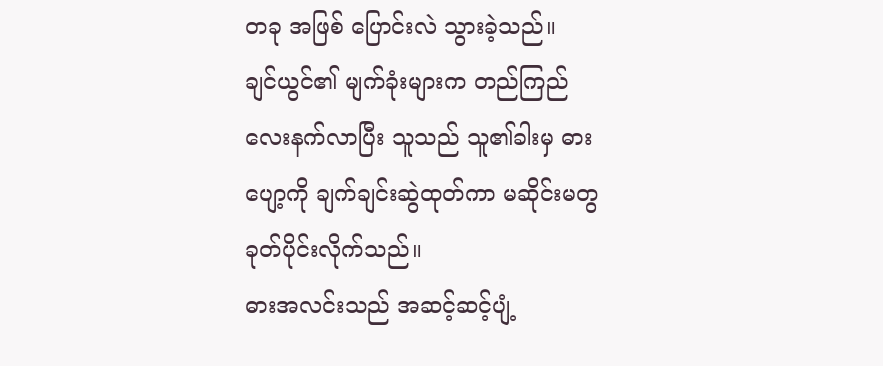တခု အဖြစ် ပြောင်းလဲ သွားခဲ့သည်။
ချင်ယွင်၏ မျက်ခုံးများက တည်ကြည်လေးနက်လာပြီး သူသည် သူ၏ခါးမှ ဓားပျော့ကို ချက်ချင်းဆွဲထုတ်ကာ မဆိုင်းမတွ ခုတ်ပိုင်းလိုက်သည်။
ဓားအလင်းသည် အဆင့်ဆင့်ပျံ့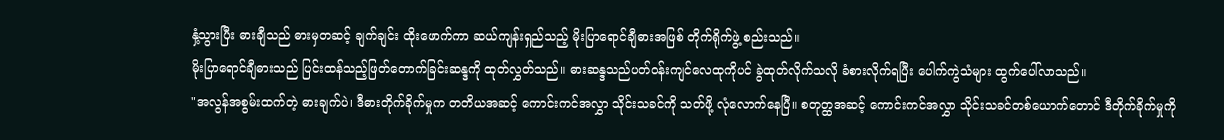နှံ့သွားပြီး ဓားချီသည် ဓားမှတဆင့် ချက်ချင်း ထိုးဖောက်ကာ ဆယ်ကျန်းရှည်သည့် မိုးပြာရောင်ချီဓားအဖြစ် တိုက်ရိုက်ဖွဲ့ စည်းသည်။
မိုးပြာရောင်ချီဓားသည် ပြင်းထန်သည့်ဖြတ်တောက်ခြင်းဆန္ဒကို ထုတ်လွှတ်သည်။ ဓားဆန္ဒသည်ပတ်ဝန်းကျင်လေထုကိုပင် ခွဲထုတ်လိုက်သလို ခံစားလိုက်ရပြီး ပေါက်ကွဲသံများ ထွက်ပေါ်လာသည်။
"အလွန်အစွမ်းထက်တဲ့ ဓားချက်ပဲ၊ ဒီဓားတိုက်ခိုက်မှုက တတိယအဆင့် ကောင်းကင်အလွှာ သိုင်းသခင်ကို သတ်ဖို့ လုံလောက်နေပြီ။ စတုတ္ထအဆင့် ကောင်းကင်အလွှာ သိုင်းသခင်တစ်ယောက်တောင် ဒီတိုက်ခိုက်မှုကို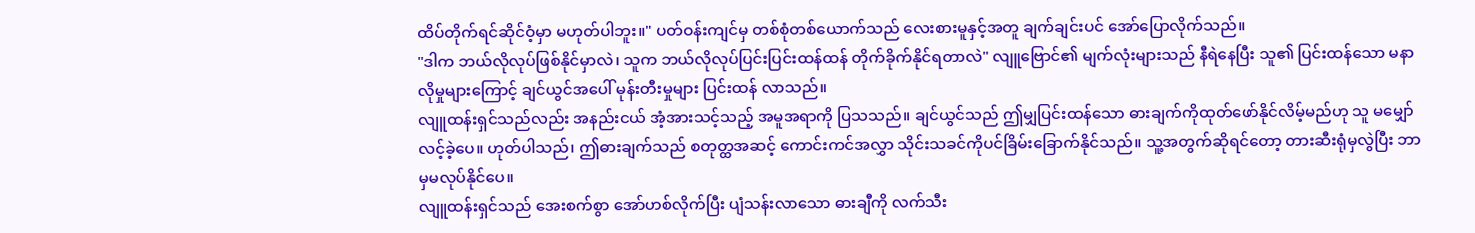ထိပ်တိုက်ရင်ဆိုင်ဝံ့မှာ မဟုတ်ပါဘူး။" ပတ်ဝန်းကျင်မှ တစ်စုံတစ်ယောက်သည် လေးစားမူနှင့်အတူ ချက်ချင်းပင် အော်ပြောလိုက်သည်။
"ဒါက ဘယ်လိုလုပ်ဖြစ်နိုင်မှာလဲ၊ သူက ဘယ်လိုလုပ်ပြင်းပြင်းထန်ထန် တိုက်ခိုက်နိုင်ရတာလဲ" လျူဗြောင်၏ မျက်လုံးများသည် နီရဲနေပြီး သူ၏ ပြင်းထန်သော မနာလိုမှုများကြောင့် ချင်ယွင်အပေါ် မုန်းတီးမှုများ ပြင်းထန် လာသည်။
လျူထန်းရှင်သည်လည်း အနည်းငယ် အံ့အားသင့်သည့် အမူအရာကို ပြသသည်။ ချင်ယွင်သည် ဤမျှပြင်းထန်သော ဓားချက်ကိုထုတ်ဖော်နိုင်လိမ့်မည်ဟု သူ မမျှော်လင့်ခဲ့ပေ။ ဟုတ်ပါသည်၊ ဤဓားချက်သည် စတုတ္ထအဆင့် ကောင်းကင်အလွှာ သိုင်းသခင်ကိုပင်ခြိမ်းခြောက်နိုင်သည်။ သူ့အတွက်ဆိုရင်တော့ တားဆီးရုံမှလွဲပြီး ဘာမှမလုပ်နိုင်ပေ။
လျူထန်းရှင်သည် အေးစက်စွာ အော်ဟစ်လိုက်ပြီး ပျံသန်းလာသော ဓားချီကို လက်သီး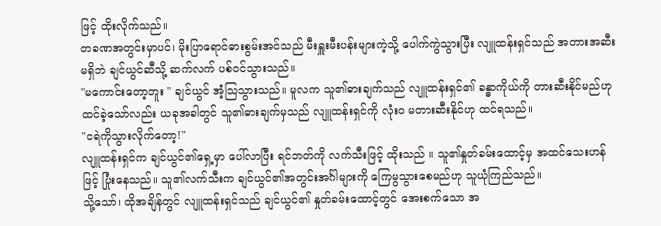ဖြင့် ထိုးလိုက်သည်။
တခဏအတွင်းမှာပင်၊ မိုးပြာရောင်ဓားစွမ်းအင်သည် မီးရှူးမီးပန်းများကဲ့သို့ ပေါက်ကွဲသွားပြီး လျူထန်းရှင်သည် အတားအဆီးမရှိဘဲ ချင်ယွင်ဆီသို့ ဆက်လက် ပစ်၀င်သွားသည်။
"မကောင်းတော့ဘူး " ချင်ယွင် အံ့သြသွားသည်။ မူလက သူ၏ဓားချက်သည် လျူထန်းရှင်၏ ခန္ဓာကိုယ်ကို တားဆီးနိုင်မည်ဟု ထင်ခဲ့သော်လည်း ယခုအခါတွင် သူ၏ဓားချက်မှသည် လျူထန်းရှင်ကို လုံးဝ မတားဆီးနိုင်ဟု ထင်ရသည်။
"ငရဲကိုသွားလိုက်တော့!"
လျူထန်းရှင်က ချင်ယွင်၏ရှေ့မှာ ပေါ်လာပြီး ရင်ဘတ်ကို လက်သီးဖြင့် ထိုးသည် ။ သူ၏နှုတ်ခမ်းထောင့်မှ အထင်သေးဟန်ဖြင့် ပြုံးနေသည်။ သူ၏လက်သီးက ချင်ယွင်၏အတွင်းအင်္ဂါများကို ကြေမွသွားစေမည်ဟု သူယုံကြည်သည်။
သို့သော်၊ ထိုအချိန်တွင် လျူထန်းရှင်သည် ချင်ယွင်၏ နှုတ်ခမ်းထောင့်တွင် အေးစက်သော အ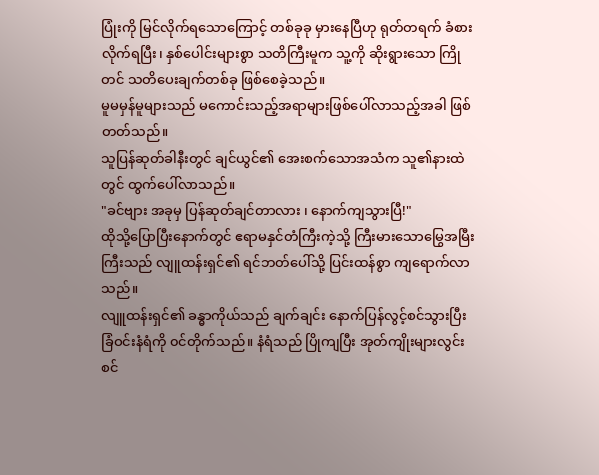ပြုံးကို မြင်လိုက်ရသောကြောင့် တစ်ခုခု မှားနေပြီဟု ရုတ်တရက် ခံစားလိုက်ရပြီး၊ နှစ်ပေါင်းများစွာ သတိကြီးမူက သူ့ကို ဆိုးရွားသော ကြိုတင် သတိပေးချက်တစ်ခု ဖြစ်စေခဲ့သည်။
မူမမှန်မူများသည် မကောင်းသည့်အရာများဖြစ်ပေါ်လာသည့်အခါ ဖြစ်တတ်သည်။
သူပြန်ဆုတ်ခါနီးတွင် ချင်ယွင်၏ အေးစက်သောအသံက သူ၏နားထဲတွင် ထွက်ပေါ်လာသည်။
"ခင်ဗျား အခုမှ ပြန်ဆုတ်ချင်တာလား ၊ နောက်ကျသွားပြီ!"
ထိုသို့ပြောပြီးနောက်တွင် ဧရာမနှင်တံကြီးကဲ့သို့ ကြီးမားသောမြွေအမြီးကြီးသည် လျူထန်းရှင်၏ ရင်ဘတ်ပေါ်သို့ ပြင်းထန်စွာ ကျရောက်လာသည်။
လျူထန်းရှင်၏ ခန္ဓာကိုယ်သည် ချက်ချင်း နောက်ပြန်လွင့်စင်သွားပြီး ခြံဝင်းနံရံကို ၀င်တိုက်သည်။ နံရံသည် ပြိုကျပြီး အုတ်ကျိုးများလွင်းစင်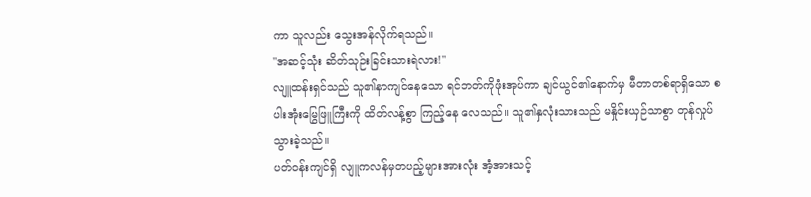ကာ သူလည်း သွေးအန်လိုက်ရသည်။
"အဆင့်သုံး ဆိတ်သုဉ်းခြင်းသားရဲလား!"
လျူထန်းရှင်သည် သူ၏နာကျင်နေသော ရင်ဘတ်ကိုဖုံးအုပ်ကာ ချင်ယွင်၏နောက်မှ မီတာတစ်ရာရှိသော စပါးအုံးမြွေဖြူကြီးကို ထိတ်လန့်စွာ ကြည့်နေ လေသည်။ သူ၏နှလုံးသားသည် မနှိုင်းယှဉ်သာစွာ တုန်လှုပ်သွားခဲ့သည်။
ပတ်ဝန်းကျင်ရှိ လျူကလန်မှတပည့်များအားလုံး အံ့အားသင့်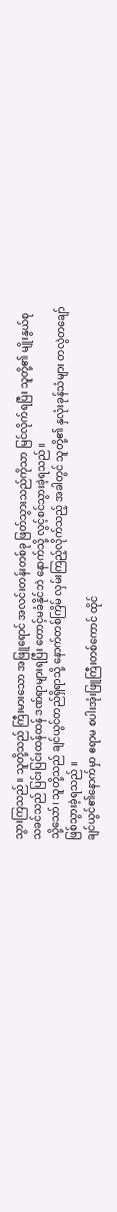သွားကြသည်။ သူတို့သည် ကြီးမားသော အဖြူရောင် အလင်းတန်းတစ်ခု ဖြတ်သွားသည်ကိုသာ မြင်လိုက်ရပြီး သူတို့၏ မျိုးနွယ်စုသခင်သည် ပြင်းပြင်းထန်ထန် ဒဏ်ရာများရပြီး တောင့်မခံနိုင်ဘဲ နောက်သို့ လွင့်စင်သွားခဲ့ရသည်။
သို့သော်၊ သူတို့သည် ချင်ယွင်တည်ရှိရာသို့ နောက်တစ်ကြိမ် လှမ်းကြည့်လိုက်သည့် အခါတွင် သူတို့၏ နှလုံးခုန်သံများ တလွဲတချော် ဖြစ်သွားခဲ့ရသည် ။
ချင်ယွင်၏နောက်မှာ ဧရာမ စပါးအုံးဖြူကြီးတစ်ကောင် ထိုင်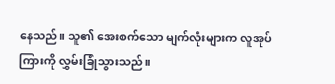နေသည်။ သူ၏ အေးစက်သော မျက်လုံးများက လူအုပ်ကြားကို လွှမ်းခြုံသွားသည်။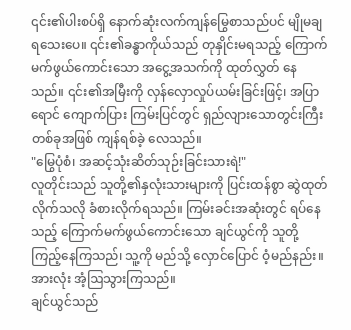၎င်း၏ပါးစပ်ရှိ နောက်ဆုံးလက်ကျန်မြွေစာသည်ပင် မျိုမချရသေးပေ။ ၎င်း၏ခန္ဓာကိုယ်သည် တုနှိုင်းမရသည့် ကြောက်မက်ဖွယ်ကောင်းသော အငွေ့အသက်ကို ထုတ်လွှတ် နေသည်။ ၎င်း၏အမြီးကို လှန်လှောလှုပ်ယမ်းခြင်းဖြင့်၊ အပြာရောင် ကျောက်ပြား ကြမ်းပြင်တွင် ရှည်လျားသောတွင်းကြီးတစ်ခုအဖြစ် ကျန်ရစ်ခဲ့ လေသည်။
"မြွေပုံစံ၊ အဆင့်သုံးဆိတ်သုဉ်းခြင်းသားရဲ!"
လူတိုင်းသည် သူတို့၏နှလုံးသားများကို ပြင်းထန်စွာ ဆွဲထုတ်လိုက်သလို ခံစားလိုက်ရသည်။ ကြမ်းခင်းအဆုံးတွင် ရပ်နေသည့် ကြောက်မက်ဖွယ်ကောင်းသော ချင်ယွင်ကို သူတို့ ကြည့်နေကြသည်၊ သူ့ကို မည်သို့ လှောင်ပြောင် ဝံ့မည်နည်း။ အားလုံး အံ့ဩသွားကြသည်။
ချင်ယွင်သည်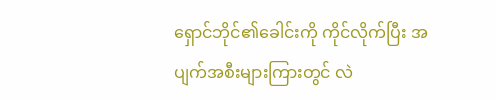ရှောင်ဘိုင်၏ခေါင်းကို ကိုင်လိုက်ပြီး အပျက်အစီးများကြားတွင် လဲ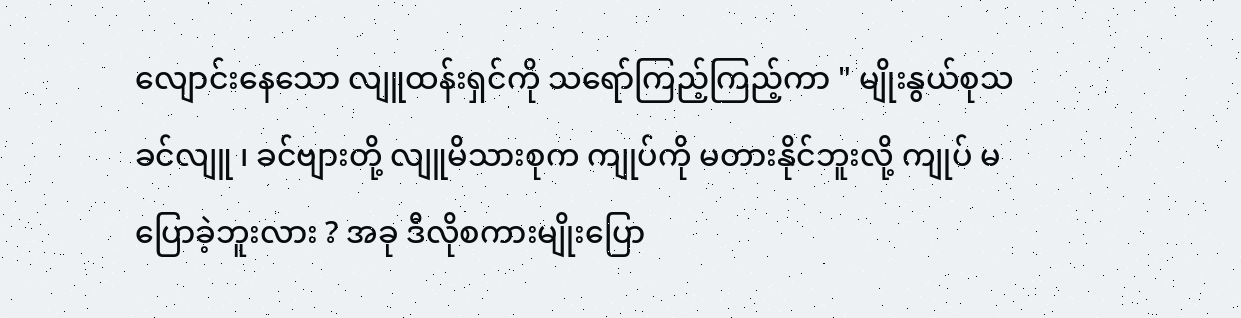လျောင်းနေသော လျူထန်းရှင်ကို သရော်ကြည့်ကြည့်ကာ " မျိုးနွယ်စုသခင်လျူ ၊ ခင်ဗျားတို့ လျူမိသားစုက ကျုပ်ကို မတားနိုင်ဘူးလို့ ကျုပ် မပြောခဲ့ဘူးလား ? အခု ဒီလိုစကားမျိုးပြော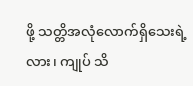ဖို့ သတ္တိအလုံလောက်ရှိသေးရဲ့လား၊ ကျုပ် သိ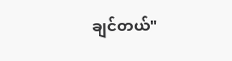ချင်တယ်"